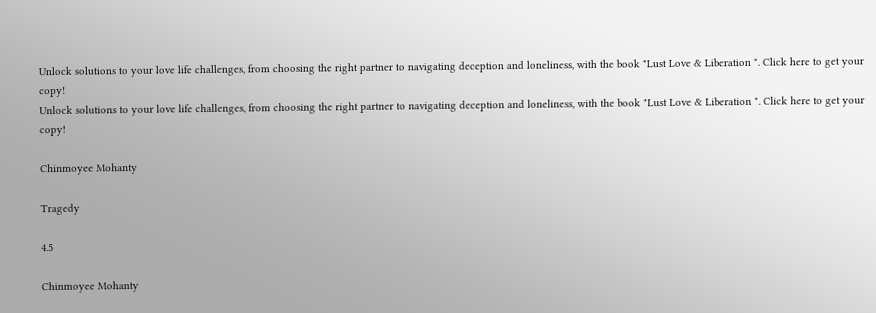Unlock solutions to your love life challenges, from choosing the right partner to navigating deception and loneliness, with the book "Lust Love & Liberation ". Click here to get your copy!
Unlock solutions to your love life challenges, from choosing the right partner to navigating deception and loneliness, with the book "Lust Love & Liberation ". Click here to get your copy!

Chinmoyee Mohanty

Tragedy

4.5

Chinmoyee Mohanty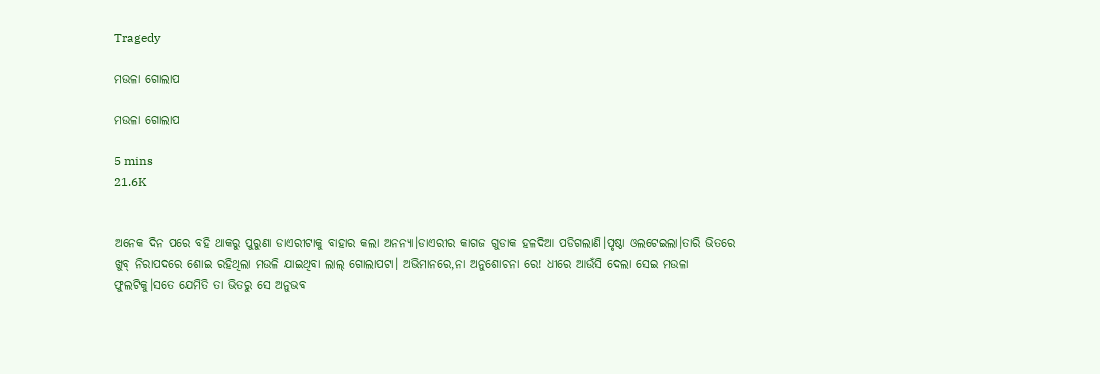Tragedy

ମଉଳା ଗୋଲାପ

ମଉଳା ଗୋଲାପ

5 mins
21.6K


ଅନେକ ଦିନ ପରେ ବହି ଥାକରୁ ପୁରୁଣା ଡାଏରୀଟାକୁ ବାହାର କଲା ଅନନ୍ୟା।ଡାଏରୀର କାଗଜ ଗୁଡାକ ହଳଦିଆ ପଡିଗଲାଣି।ପୃଷ୍ଠା ଓଲଟେଇଲା।ତାରି ଭିତରେ ଖୁବ୍ ନିରାପଦରେ ଶୋଇ ରହିଥିଲା ମଉଳି ଯାଇଥିବା ଲାଲ୍ ଗୋଲାପଟା। ଅଭିମାନରେ,ନା ଅନୁଶୋଚନା ରେ! ଧୀରେ ଆଉଁସି ଦେଲା ସେଇ ମଉଳା ଫୁଲଟିକୁ।ସତେ ଯେମିତି ତା ଭିତରୁ ସେ ଅନୁଭବ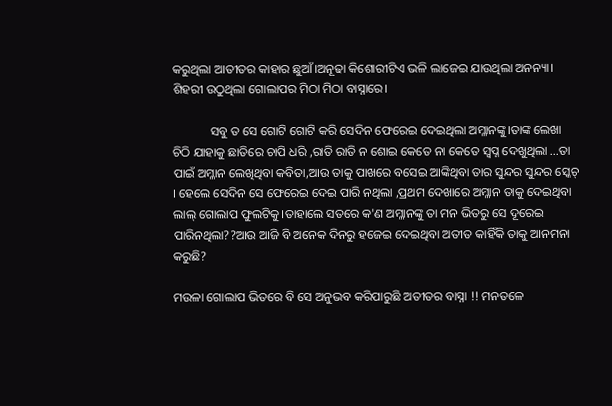କରୁଥିଲା ଆତୀତର କାହାର ଛୁଆଁ।ଅନୂଢା କିଶୋରୀଟିଏ ଭଳି ଲାଜେଇ ଯାଉଥିଲା ଅନନ୍ୟା। ଶିହରୀ ଉଠୁଥିଲା ଗୋଲାପର ମିଠା ମିଠା ବାସ୍ନାରେ।

            ସବୁ ତ ସେ ଗୋଟି ଗୋଟି କରି ସେଦିନ ଫେରେଇ ଦେଇଥିଲା ଅମ୍ଳାନଙ୍କୁ।ତାଙ୍କ ଲେଖା ଚିଠି ଯାହାକୁ ଛାତିରେ ଚାପି ଧରି ,ରାତି ରାତି ନ ଶୋଇ କେତେ ନା କେତେ ସ୍ୱପ୍ନ ଦେଖୁଥିଲା ...ତା ପାଇଁ ଅମ୍ଳାନ ଲେଖିଥିବା କବିତା,ଆଉ ତାକୁ ପାଖରେ ବସେଇ ଆଙ୍କିଥିବା ତାର ସୁନ୍ଦର ସୁନ୍ଦର ସ୍କେଚ୍ । ହେଲେ ସେଦିନ ସେ ଫେରେଇ ଦେଇ ପାରି ନଥିଲା ,ପ୍ରଥମ ଦେଖାରେ ଅମ୍ଳାନ ତାକୁ ଦେଇଥିବା ଲାଲ୍ ଗୋଲାପ ଫୁଲଟିକୁ।ତାହାଲେ ସତରେ କ'ଣ ଅମ୍ଳାନଙ୍କୁ ତା ମନ ଭିତରୁ ସେ ଦୂରେଇ ପାରିନଥିଲା??ଆଉ ଆଜି ବି ଅନେକ ଦିନରୁ ହଜେଇ ଦେଇଥିବା ଅତୀତ କାହିଁକି ତାକୁ ଆନମନା କରୁଛି?

ମଉଳା ଗୋଲାପ ଭିତରେ ବି ସେ ଅନୁଭବ କରିପାରୁଛି ଅତୀତର ବାସ୍ନା !! ମନତଳେ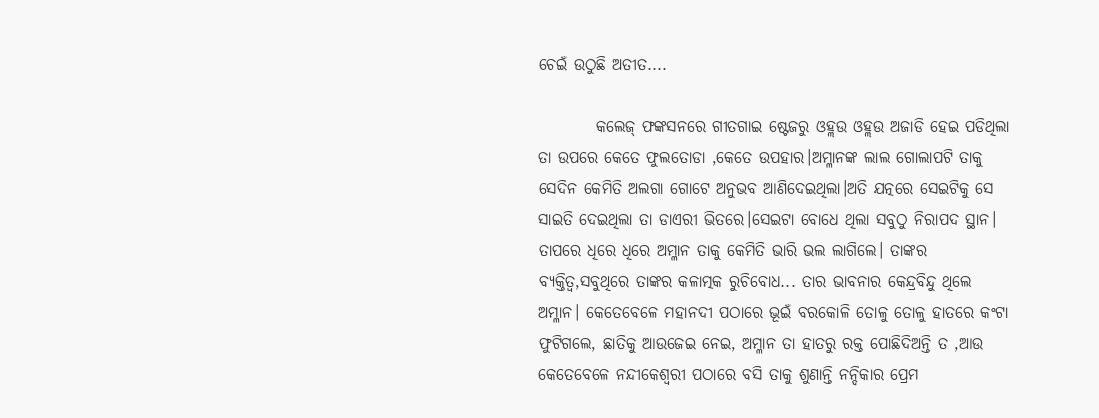ଚେଇଁ ଉଠୁଛି ଅତୀତ....

         କଲେଜ୍ ଫଙ୍କସନରେ ଗୀତଗାଇ ଷ୍ଟେଜରୁ ଓହ୍ଲଉ ଓହ୍ଲଉ ଅଜାଡି ହେଇ ପଡିଥିଲା ତା ଉପରେ କେତେ ଫୁଲତୋଡା ,କେତେ ଉପହାର।ଅମ୍ଳାନଙ୍କ ଲାଲ ଗୋଲାପଟି ତାକୁ ସେଦିନ କେମିତି ଅଲଗା ଗୋଟେ ଅନୁଭବ ଆଣିଦେଇଥିଲା।ଅତି ଯତ୍ନରେ ସେଇଟିକୁ ସେ ସାଇତି ଦେଇଥିଲା ତା ଡାଏରୀ ଭିତରେ।ସେଇଟା ବୋଧେ ଥିଲା ସବୁଠୁ ନିରାପଦ ସ୍ଥାନ। ତାପରେ ଧିରେ ଧିରେ ଅମ୍ଳାନ ତାକୁ କେମିତି ଭାରି ଭଲ ଲାଗିଲେ। ତାଙ୍କର ବ୍ୟକ୍ତିତ୍ୱ,ସବୁଥିରେ ତାଙ୍କର କଳାତ୍ମକ ରୁଚିବୋଧ... ତାର ଭାବନାର କେନ୍ଦ୍ରବିନ୍ଦୁ ଥିଲେ ଅମ୍ଳାନ। କେତେବେଳେ ମହାନଦୀ ପଠାରେ ଭୂଇଁ ବରକୋଳି ତୋଳୁ ତୋଳୁ ହାତରେ କଂଟା ଫୁଟିଗଲେ, ଛାତିକୁ ଆଉଜେଇ ନେଇ, ଅମ୍ଳାନ ତା ହାତରୁ ରକ୍ତ ପୋଛିଦିଅନ୍ତି ତ ,ଆଉ କେତେବେଳେ ନନ୍ଦୀକେଶ୍ୱରୀ ପଠାରେ ବସି ତାକୁ ଶୁଣାନ୍ତି ନନ୍ଦିକାର ପ୍ରେମ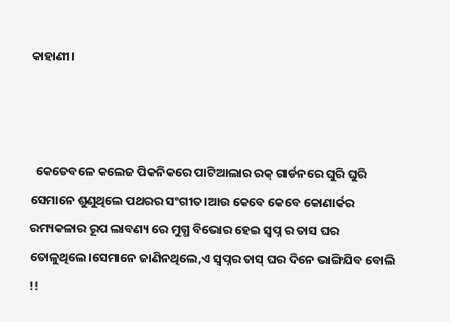କାହାଣୀ।



  କେତେବଳେ କଲେଜ ପିକନିକରେ ପାଟିଆଲାର ରକ୍ ଗାର୍ଡନରେ ଘୁରି ଘୁରି ସେମାନେ ଶୁଣୁଥିଲେ ପଥରର ସଂଗୀତ।ଆଉ କେବେ କେବେ କୋଣାର୍କର ରମ୍ୟକଳାର ରୂପ ଲାବଣ୍ୟ ରେ ମୁଗ୍ଧ ବିଭୋର ହେଇ ସ୍ୱପ୍ନ ର ତାସ ଘର ତୋଳୁଥିଲେ।ସେମାନେ ଜାଣିନଥିଲେ,ଏ ସ୍ୱପ୍ନର ତାସ୍ ଘର ଦିନେ ଭାଙ୍ଗିଯିବ ବୋଲି !!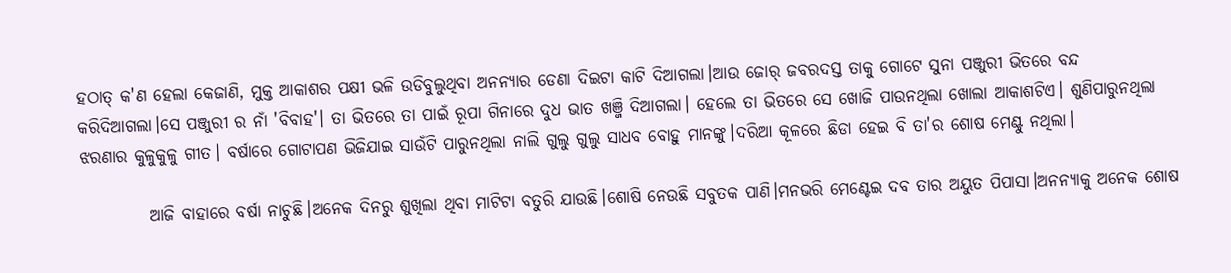ହଠାତ୍ କ'ଣ ହେଲା କେଜାଣି, ମୁକ୍ତ ଆକାଶର ପକ୍ଷୀ ଭଳି ଉଡିବୁଲୁଥିବା ଅନନ୍ୟାର ଡେଣା ଦିଇଟା କାଟି ଦିଆଗଲା।ଆଉ ଜୋର୍ ଜବରଦସ୍ତ ତାକୁ ଗୋଟେ ସୁନା ପଞ୍ଜୁରୀ ଭିତରେ ବନ୍ଦ କରିଦିଆଗଲା।ସେ ପଞ୍ଜୁରୀ ର ନାଁ 'ବିବାହ'। ତା ଭିତରେ ତା ପାଇଁ ରୂପା ଗିନାରେ ଦୁଧ ଭାତ ଖଞ୍ଜି ଦିଆଗଲା। ହେଲେ ତା ଭିତରେ ସେ ଖୋଜି ପାଉନଥିଲା ଖୋଲା ଆକାଶଟିଏ। ଶୁଣିପାରୁନଥିଲା ଝରଣାର କୁଳୁକୁଳୁ ଗୀତ। ବର୍ଷାରେ ଗୋଟାପଣ ଭିଜିଯାଇ ସାଉଁଟି ପାରୁନଥିଲା ନାଲି ଗୁଲୁ ଗୁଲୁ ସାଧବ ବୋହୁ ମାନଙ୍କୁ।ଦରିଆ କୂଳରେ ଛିଡା ହେଇ ବି ତା'ର ଶୋଷ ମେଣ୍ଟୁ ନଥିଲା।

          ଆଜି ବାହାରେ ବର୍ଷା ନାଚୁଛି।ଅନେକ ଦିନରୁ ଶୁଖିଲା ଥିବା ମାଟିଟା ବତୁରି ଯାଉଛି।ଶୋଷି ନେଉଛି ସବୁତକ ପାଣି।ମନଭରି ମେଣ୍ଟେଇ ଦବ ତାର ଅୟୁତ ପିପାସା।ଅନନ୍ୟାକୁ ଅନେକ ଶୋଷ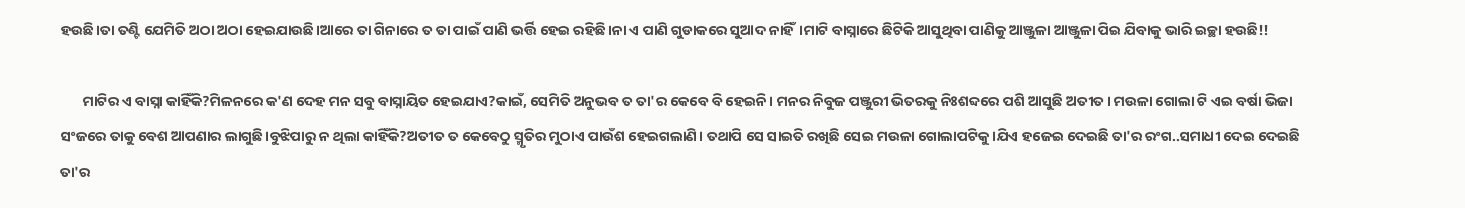ହଉଛି।ତା ତଣ୍ଟି ଯେମିତି ଅଠା ଅଠା ହେଇଯାଉଛି।ଆରେ ତା ଗିନାରେ ତ ତା ପାଇଁ ପାଣି ଭର୍ତ୍ତି ହେଇ ରହିଛି।ନା ଏ ପାଣି ଗୁଡାକରେ ସୁଆଦ ନାହିଁ।ମାଟି ବାସ୍ନାରେ ଛିଟିକି ଆସୁଥିବା ପାଣିକୁ ଆଞ୍ଜୁଳା ଆଞ୍ଜୁଳା ପିଇ ଯିବାକୁ ଭାରି ଇଚ୍ଛା ହଉଛି!!

       ମାଟିର ଏ ବାସ୍ନା କାହିଁକି?ମିଳନରେ କ'ଣ ଦେହ ମନ ସବୁ ବାସ୍ନାୟିତ ହେଇଯାଏ?କାଇଁ, ସେମିତି ଅନୁଭବ ତ ତା'ର କେବେ ବି ହେଇନି। ମନର ନିବୁଜ ପଞ୍ଜୁରୀ ଭିତରକୁ ନିଃଶବ୍ଦରେ ପଶି ଆସୁଛି ଅତୀତ। ମଉଳା ଗୋଲା ଟି ଏଇ ବର୍ଷା ଭିଜା ସଂଜରେ ତାକୁ ବେଶ ଆପଣାର ଲାଗୁଛି।ବୁଝିପାରୁ ନ ଥିଲା କାହିଁକି?ଅତୀତ ତ କେବେଠୁ ସ୍ମୃତିର ମୁଠାଏ ପାଉଁଶ ହେଇଗଲାଣି। ତଥାପି ସେ ସାଇତି ରଖିଛି ସେଇ ମଉଳା ଗୋଲାପଟିକୁ।ଯିଏ ହଜେଇ ଦେଇଛି ତା'ର ରଂଗ..ସମାଧୀ ଦେଇ ଦେଇଛି ତା'ର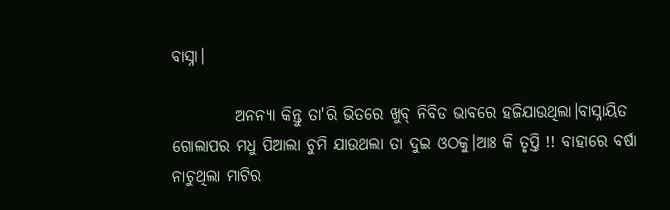ବାସ୍ନା।

          ଅନନ୍ୟା କିନ୍ତୁ ତା'ରି ଭିତରେ ଖୁବ୍ ନିବିଡ ଭାବରେ ହଜିଯାଉଥିଲା।ବାସ୍ନାୟିତ ଗୋଲାପର ମଧୁ ପିଆଲା ଚୁମି ଯାଉଥଲା ତା ଦୁଇ ଓଠକୁ।ଆଃ କି ତୃପ୍ତି !! ବାହାରେ ବର୍ଷା ନାଚୁଥିଲା ମାଟିର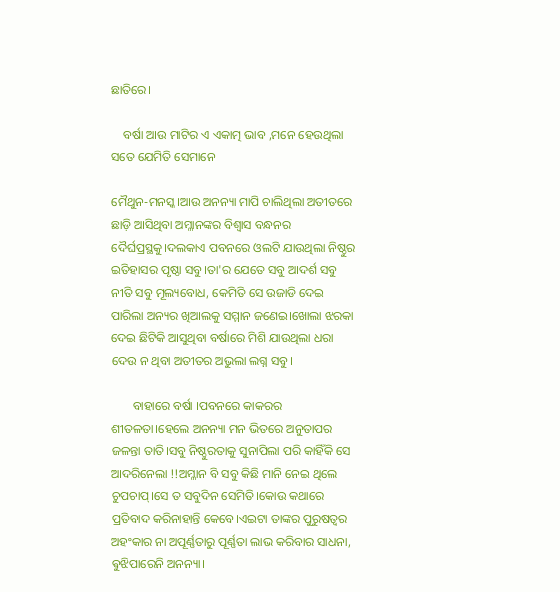ଛାତିରେ।

    ବର୍ଷା ଆଉ ମାଟିର ଏ ଏକାତ୍ମ ଭାବ ,ମନେ ହେଉଥିଲା ସତେ ଯେମିତି ସେମାନେ

ମୈଥୁନ-ମନସ୍କ।ଆଉ ଅନନ୍ୟା ମାପି ଚାଲିଥିଲା ଅତୀତରେ ଛାଡ଼ି ଆସିଥିବା ଅମ୍ଳାନଙ୍କର ବିଶ୍ୱାସ ବନ୍ଧନର ଦୈର୍ଘପ୍ରସ୍ଥକୁ।ଦଲକାଏ ପବନରେ ଓଲଟି ଯାଉଥିଲା ନିଷ୍ଠୁର ଇତିହାସର ପୃଷ୍ଠା ସବୁ।ତା'ର ଯେତେ ସବୁ ଆଦର୍ଶ ସବୁ ନୀତି ସବୁ ମୂଲ୍ୟବୋଧ, କେମିତି ସେ ଉଜାଡି ଦେଇ ପାରିଲା ଅନ୍ୟର ଖିଆଲକୁ ସମ୍ମାନ ଜଣେଇ।ଖୋଲା ଝରକା ଦେଇ ଛିଟିକି ଆସୁଥିବା ବର୍ଷାରେ ମିଶି ଯାଉଥିଲା ଧରା ଦେଉ ନ ଥିବା ଅତୀତର ଅଭୁଲା ଲଗ୍ନ ସବୁ।

       ବାହାରେ ବର୍ଷା ।ପବନରେ କାକରର ଶୀତଳତା।ହେଲେ ଅନନ୍ୟା ମନ ଭିତରେ ଅନୁତାପର ଜଳନ୍ତା ତାତି।ସବୁ ନିଷ୍ଠୁରତାକୁ ସୁନାପିଲା ପରି କାହିଁକି ସେ ଆଦରିନେଲା !!ଅମ୍ଳାନ ବି ସବୁ କିଛି ମାନି ନେଇ ଥିଲେ ଚୁପଚାପ୍।ସେ ତ ସବୁଦିନ ସେମିତି।କୋଉ କଥାରେ ପ୍ରତିବାଦ କରିନାହାନ୍ତି କେବେ।ଏଇଟା ତାଙ୍କର ପୁରୁଷତ୍ୱର ଅହଂକାର ନା ଅପୂର୍ଣ୍ଣତାରୁ ପୂର୍ଣ୍ଣତା ଲାଭ କରିବାର ସାଧନା, ଵୁଝିପାରେନି ଅନନ୍ୟା।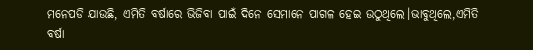ମନେପଡି ଯାଉଛି, ଏମିତି ବର୍ଷାରେ ଭିଜିବା ପାଇଁ ଦିନେ ସେମାନେ ପାଗଳ ହେଇ ଉଠୁଥିଲେ।ଭାବୁଥିଲେ,ଏମିତି ବର୍ଷା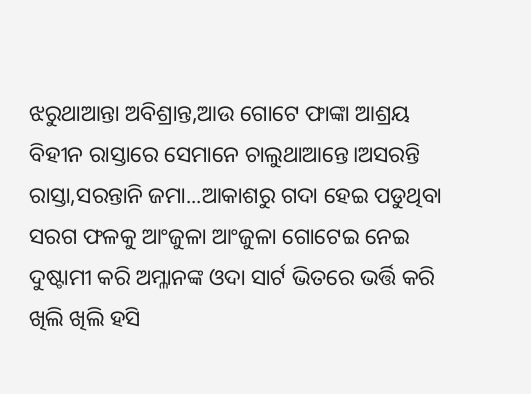ଝରୁଥାଆନ୍ତା ଅବିଶ୍ରାନ୍ତ,ଆଉ ଗୋଟେ ଫାଙ୍କା ଆଶ୍ରୟ ବିହୀନ ରାସ୍ତାରେ ସେମାନେ ଚାଲୁଥାଆନ୍ତେ।ଅସରନ୍ତି ରାସ୍ତା,ସରନ୍ତାନି ଜମା...ଆକାଶରୁ ଗଦା ହେଇ ପଡୁଥିବା ସରଗ ଫଳକୁ ଆଂଜୁଳା ଆଂଜୁଳା ଗୋଟେଇ ନେଇ ଦୁଷ୍ଟାମୀ କରି ଅମ୍ଳାନଙ୍କ ଓଦା ସାର୍ଟ ଭିତରେ ଭର୍ତ୍ତି କରି ଖିଲି ଖିଲି ହସି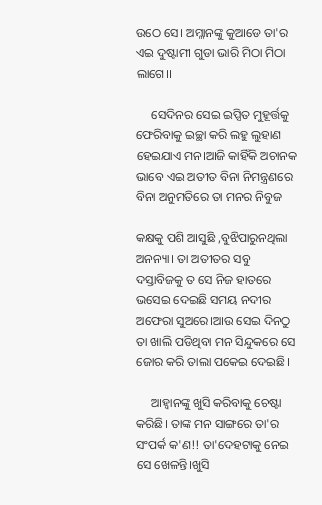ଉଠେ ସେ। ଅମ୍ଳାନଙ୍କୁ କୁଆଡେ ତା'ର ଏଇ ଦୁଷ୍ଟାମୀ ଗୁଡା ଭାରି ମିଠା ମିଠା ଲାଗେ।।

     ସେଦିନର ସେଇ ଇପ୍ସିତ ମୁହୂର୍ତ୍ତକୁ ଫେରିବାକୁ ଇଚ୍ଛା କରି ଲହୁ ଲୁହାଣ ହେଇଯାଏ ମନ।ଆଜି କାହିଁକି ଅଚାନକ ଭାବେ ଏଇ ଅତୀତ ବିନା ନିମନ୍ତ୍ରଣରେ ବିନା ଅନୁମତିରେ ତା ମନର ନିବୁଜ

କକ୍ଷକୁ ପଶି ଆସୁଛି ,ବୁଝିପାରୁନଥିଲା ଅନନ୍ୟା। ତା ଅତୀତର ସବୁ ଦସ୍ତାବିଜକୁ ତ ସେ ନିଜ ହାତରେ ଭସେଇ ଦେଇଛି ସମୟ ନଦୀର ଅଫେରା ସୁଅରେ।ଆଉ ସେଇ ଦିନଠୁ ତା ଖାଲି ପଡିଥିବା ମନ ସିନ୍ଦୁକରେ ସେ ଜୋର କରି ତାଲା ପକେଇ ଦେଇଛି।

     ଆହ୍ୱାନଙ୍କୁ ଖୁସି କରିବାକୁ ଚେଷ୍ଟା କରିଛି। ତାଙ୍କ ମନ ସାଙ୍ଗରେ ତା'ର ସଂପର୍କ କ'ଣ!! ତା'ଦେହଟାକୁ ନେଇ ସେ ଖେଳନ୍ତି।ଖୁସି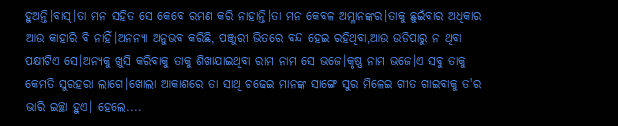ହୁଅନ୍ତି।ବାସ୍।ତା ମନ ସହିତ ସେ କେବେ ରମଣ କରି ନାହାନ୍ତି।ତା ମନ କେବଳ ଅମ୍ଳାନଙ୍କର।ତାକୁ ଛୁଇଁବାର ଅଧିକାର ଆଉ କାହାରି ବି ନାହିଁ।ଅନନ୍ୟା ଅନୁଭବ କରିଛି, ପଞ୍ଜୁରୀ ଭିତରେ ବନ୍ଦ ହେଇ ରହିଥିବା,ଆଉ ଉଡିପାରୁ ନ ଥିବା ପକ୍ଷୀଟିଏ ସେ।ଅନ୍ୟକୁ ଖୁସି କରିବାକୁ ତାକୁ ଶିଖାଯାଇଥିବା ରାମ ନାମ ସେ ଭଜେ।କୃଷ୍ଣ ନାମ ଭଜେ।ଏ ସବୁ ତାକୁ କେମତି ସୁରହରା ଲାଗେ।ଖୋଲା ଆକାଶରେ ତା ସାଥି ଚଢେଇ ମାନଙ୍କ ସାଙ୍ଗେ ସୁର ମିଳେଇ ଗୀତ ଗାଇବାକୁ ତ'ର ଭାରି ଇଚ୍ଛା ହୁଏ। ହେଲେ....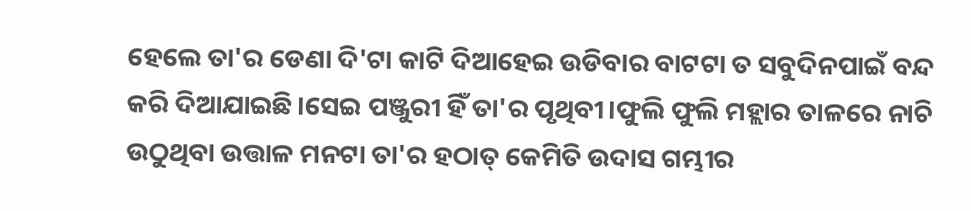ହେଲେ ତା'ର ଡେଣା ଦି'ଟା କାଟି ଦିଆହେଇ ଉଡିବାର ବାଟଟା ତ ସବୁଦିନପାଇଁ ବନ୍ଦ କରି ଦିଆଯାଇଛି।ସେଇ ପଞ୍ଜୁରୀ ହିଁ ତା'ର ପୃଥିବୀ।ଫୁଲି ଫୁଲି ମହ୍ଲାର ତାଳରେ ନାଚି ଉଠୁଥିବା ଉତ୍ତାଳ ମନଟା ତା'ର ହଠାତ୍ କେମିତି ଉଦାସ ଗମ୍ଭୀର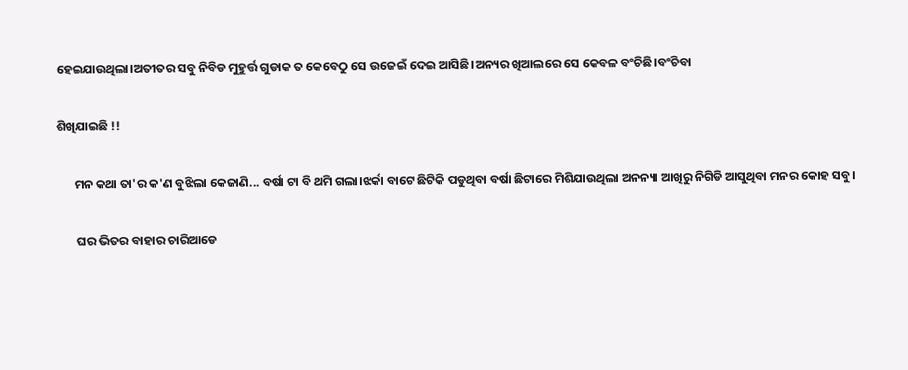ହେଇଯାଉଥିଲା।ଅତୀତର ସବୁ ନିବିଡ ମୁହୁର୍ତ୍ତ ଗୁଡାକ ତ କେବେଠୁ ସେ ଉଜେଇଁ ଦେଇ ଆସିଛି।ଅନ୍ୟର ଖିଆଲରେ ସେ କେବଳ ବଂଚିଛି।ବଂଚିବା

ଶିଖିଯାଇଛି !!

      ମନ କଥା ତା'ର କ'ଣ ବୁଝିଲା କେଜାଣି... ବର୍ଷା ଟା ବି ଥମି ଗଲା।ଝର୍କା ବାଟେ ଛିଟିକି ପଡୁଥିବା ବର୍ଷା ଛିଟାରେ ମିଶିଯାଉଥିଲା ଅନନ୍ୟା ଆଖିରୁ ନିଗିଡି ଆସୁଥିବା ମନର କୋହ ସବୁ।

       ଘର ଭିତର ବାହାର ଚାରିଆଡେ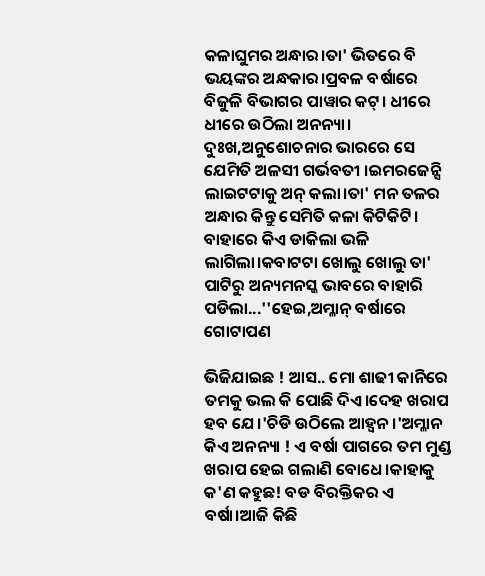କଳାଘୁମର ଅନ୍ଧାର।ତା' ଭିତରେ ବି ଭୟଙ୍କର ଅନ୍ଧକାର।ପ୍ରବଳ ବର୍ଷାରେ ବିଜୁଳି ବିଭାଗର ପାୱାର କଟ୍। ଧୀରେ ଧୀରେ ଉଠିଲା ଅନନ୍ୟା। ଦୁଃଖ,ଅନୁଶୋଚନାର ଭାରରେ ସେ ଯେମିତି ଅଳସୀ ଗର୍ଭବତୀ ।ଇମରଜେନ୍ସି ଲାଇଟଟାକୁ ଅନ୍ କଲା।ତା' ମନ ତଳର ଅନ୍ଧାର କିନ୍ତୁ ସେମିତି କଳା କିଟିକିଟି। ବାହାରେ କିଏ ଡାକିଲା ଭଳି ଲାଗିଲା।କବାଟଟା ଖୋଲୁ ଖୋଲୁ ତା' ପାଟିରୁ ଅନ୍ୟମନସ୍କ ଭାବରେ ବାହାରି ପଡିଲା...''ହେଇ,ଅମ୍ଳାନ୍ ବର୍ଷାରେ ଗୋଟାପଣ

ଭିଜିଯାଇଛ ! ଆସ.. ମୋ ଶାଢୀ କାନିରେ ତମକୁ ଭଲ କି ପୋଛି ଦିଏ।ଦେହ ଖରାପ ହବ ଯେ।'ଚିଡି ଉଠିଲେ ଆହ୍ୱନ।'ଅମ୍ଳାନ କିଏ ଅନନ୍ୟା ! ଏ ବର୍ଷା ପାଗରେ ତମ ମୁଣ୍ଡ ଖରାପ ହେଇ ଗଲାଣି ବୋଧେ।କାହାକୁ କ'ଣ କହୁଛ! ବଡ ବିରକ୍ତିକର ଏ ବର୍ଷା।ଆଜି କିଛି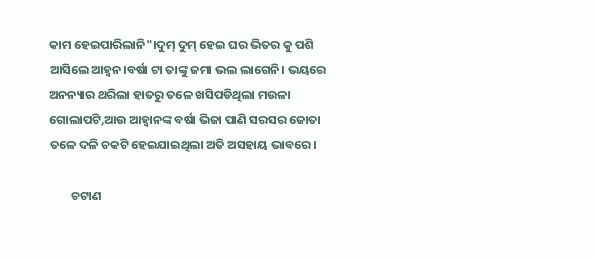କାମ ହେଇପାରିଲାନି"।ଦୁମ୍ ଦୁମ୍ ହେଇ ଘର ଭିତର କୁ ପଶି ଆସିଲେ ଆହ୍ୱନ।ବର୍ଷା ଟା ତାଙ୍କୁ ଜମା ଭଲ ଲାଗେନି। ଭୟରେ ଅନନ୍ୟାର ଥରିଲା ହାତରୁ ତଳେ ଖସିପଡିଥିଲା ମଉଳା ଗୋଲାପଟି,ଆଉ ଆହ୍ୱାନଙ୍କ ବର୍ଷା ଭିଜା ପାଣି ସରସର ଜୋତା ତଳେ ଦଳି ଚକଟି ହେଇଯାଇଥିଲା ଅତି ଅସହାୟ ଭାବରେ।

        ଚଟାଣ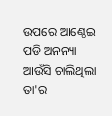ଉପରେ ଆଣ୍ଠେଇ ପଡି ଅନନ୍ୟା ଆଉଁସି ଚାଲିଥିଲା ତା'ର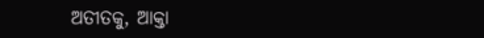ଅତୀତକୁ, ଆକ୍ତା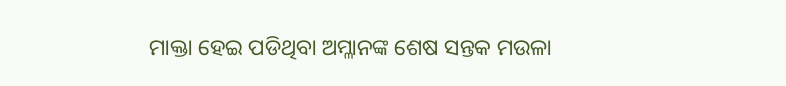ମାକ୍ତା ହେଇ ପଡିଥିବା ଅମ୍ଳାନଙ୍କ ଶେଷ ସନ୍ତକ ମଉଳା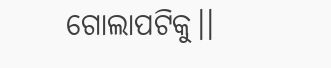ଗୋଲାପଟିକୁ।।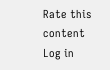Rate this content
Log in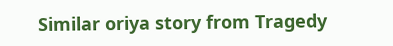Similar oriya story from Tragedy